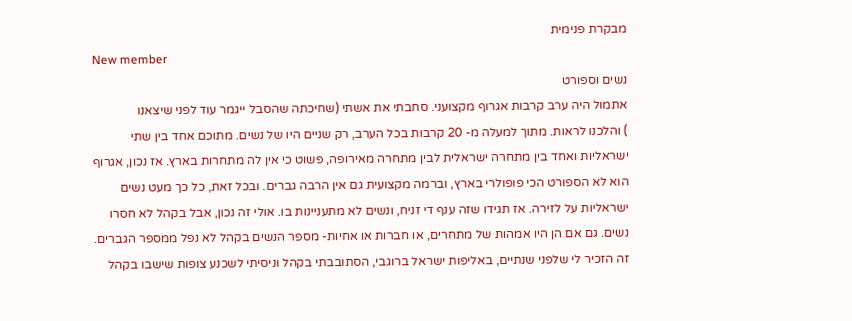מבקרת פנימית
New member
נשים וספורט
אתמול היה ערב קרבות אגרוף מקצועני. סחבתי את אשתי (שחיכתה שהסבל ייגמר עוד לפני שיצאנו
) והלכנו לראות. מתוך למעלה מ- 20 קרבות בכל הערב, רק שניים היו של נשים. מתוכם אחד בין שתי ישראליות ואחד בין מתחרה ישראלית לבין מתחרה מאירופה, פשוט כי אין לה מתחרות בארץ. אז נכון, אגרוף הוא לא הספורט הכי פופולרי בארץ, וברמה מקצועית גם אין הרבה גברים. ובכל זאת, כל כך מעט נשים ישראליות על לזירה. אז תגידו שזה ענף די זניח, ונשים לא מתעניינות בו. אולי זה נכון, אבל בקהל לא חסרו נשים. גם אם הן היו אמהות של מתחרים, או חברות או אחיות- מספר הנשים בקהל לא נפל ממספר הגברים. זה הזכיר לי שלפני שנתיים, באליפות ישראל ברוגבי, הסתובבתי בקהל וניסיתי לשכנע צופות שישבו בקהל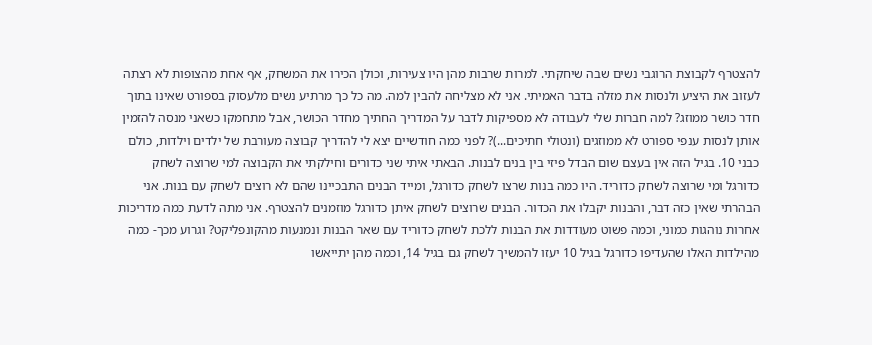להצטרף לקבוצת הרוגבי נשים שבה שיחקתי. למרות שרבות מהן היו צעירות, וכולן הכירו את המשחק, אף אחת מהצופות לא רצתה לעזוב את היציע ולנסות את מזלה בדבר האמיתי. אני לא מצליחה להבין למה. מה כל כך מרתיע נשים מלעסוק בספורט שאינו בתוך חדר כושר ממוזג? למה חברות שלי לעבודה לא מספיקות לדבר על המדריך החתיך מחדר הכושר, אבל מתחמקו כשאני מנסה להזמין אותן לנסות ענפי ספורט לא ממוזגים (ונטולי חתיכים...)? לפני כמה חודשיים יצא לי להדריך קבוצה מעורבת של ילדים וילדות, כולם כבני 10. בגיל הזה אין בעצם שום הבדל פיזי בין בנים לבנות. הבאתי איתי שני כדורים וחילקתי את הקבוצה למי שרוצה לשחק כדורגל ומי שרוצה לשחק כדוריד. היו כמה בנות שרצו לשחק כדורגל, ומייד הבנים התבכיינו שהם לא רוצים לשחק עם בנות. אני הבהרתי שאין כזה דבר, והבנות יקבלו את הכדור. הבנים שרוצים לשחק איתן כדורגל מוזמנים להצטרף. אני מתה לדעת כמה מדריכות אחרות נוהגות כמוני, וכמה פשוט מעודדות את הבנות ללכת לשחק כדוריד עם שאר הבנות ונמנעות מהקונפליקט? וגרוע מכך- כמה מהילדות האלו שהעדיפו כדורגל בגיל 10 יעזו להמשיך לשחק גם בגיל 14, וכמה מהן יתייאשו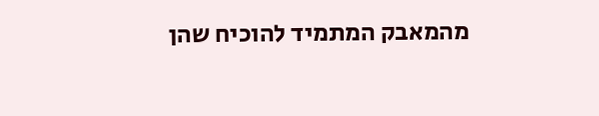מהמאבק המתמיד להוכיח שהן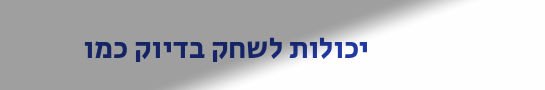יכולות לשחק בדיוק כמו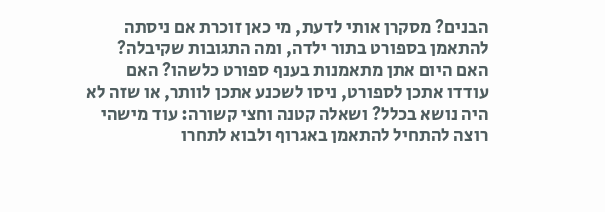הבנים? מסקרן אותי לדעת, מי כאן זוכרת אם ניסתה להתאמן בספורט בתור ילדה, ומה התגובות שקיבלה? האם היום אתן מתאמנות בענף ספורט כלשהו? האם עודדו אתכן לספורט, ניסו לשכנע אתכן לוותר, או שזה לא היה נושא בכלל? ושאלה קטנה וחצי קשורה: עוד מישהי רוצה להתחיל להתאמן באגרוף ולבוא לתחרו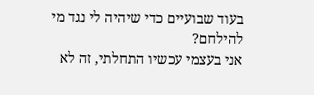בעוד שבועיים כדי שיהיה לי נגד מי להילחם?
אני בעצמי עכשיו התחלתי, זה לא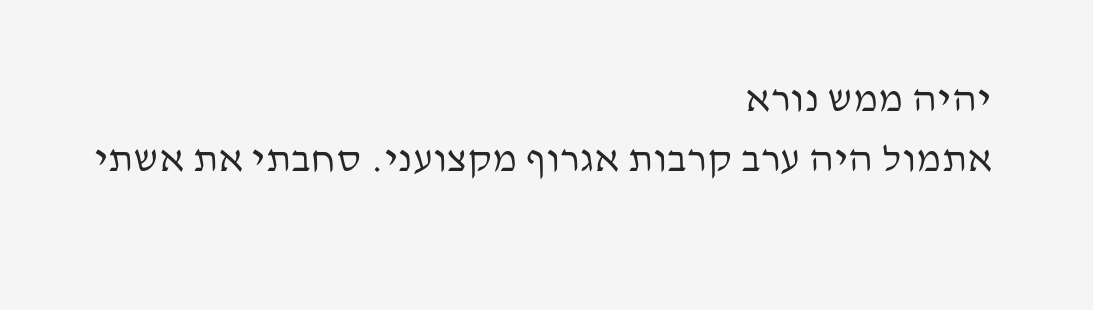יהיה ממש נורא
אתמול היה ערב קרבות אגרוף מקצועני. סחבתי את אשתי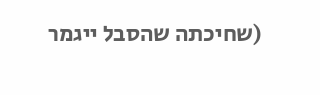(שחיכתה שהסבל ייגמר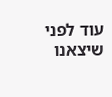עוד לפני שיצאנו